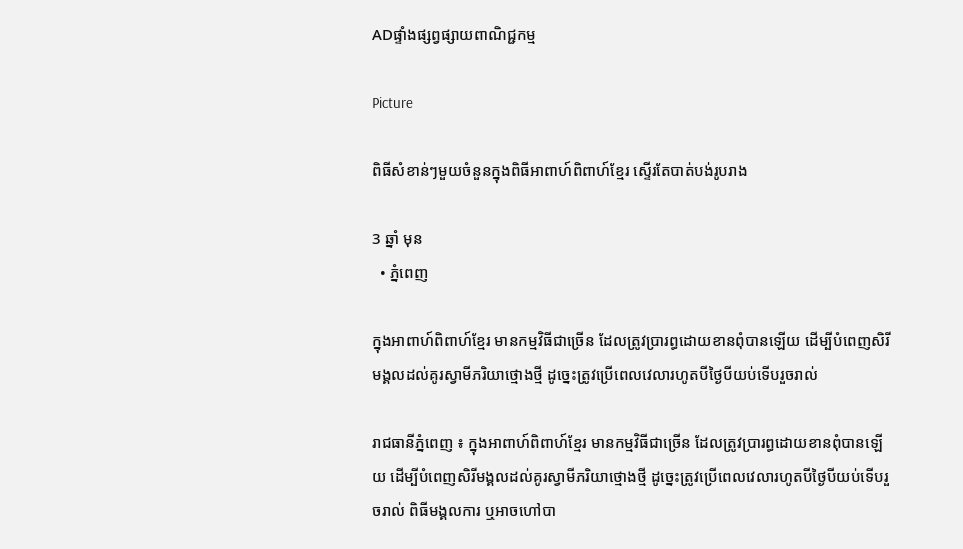ADផ្ទាំងផ្សព្វផ្សាយពាណិជ្ជកម្ម

Picture

ពិធីសំខាន់ៗមួយចំនួនក្នុងពិធីអាពាហ៍ពិពាហ៍ខ្មែរ ស្ទើរតែបាត់បង់រូបរាង

3 ឆ្នាំ មុន
  • ភ្នំពេញ

ក្នុងអាពាហ៍ពិពាហ៍ខ្មែរ មានកម្មវិធីជាច្រើន ដែលត្រូវប្រារព្ធដោយខានពុំបានឡើយ ដើម្បីបំពេញសិរីមង្គលដល់គូរស្វាមីភរិយាថ្មោងថ្មី ដូច្នេះត្រូវប្រើពេលវេលារហូតបីថ្ងៃបីយប់ទើបរួចរាល់

រាជធានីភ្នំពេញ ៖ ក្នុងអាពាហ៍ពិពាហ៍ខ្មែរ មានកម្មវិធីជាច្រើន ដែលត្រូវប្រារព្ធដោយខានពុំបានឡើយ ដើម្បីបំពេញសិរីមង្គលដល់គូរស្វាមីភរិយាថ្មោងថ្មី ដូច្នេះត្រូវប្រើពេលវេលារហូតបីថ្ងៃបីយប់ទើបរួចរាល់ ពិធីមង្គលការ ឬអាចហៅបា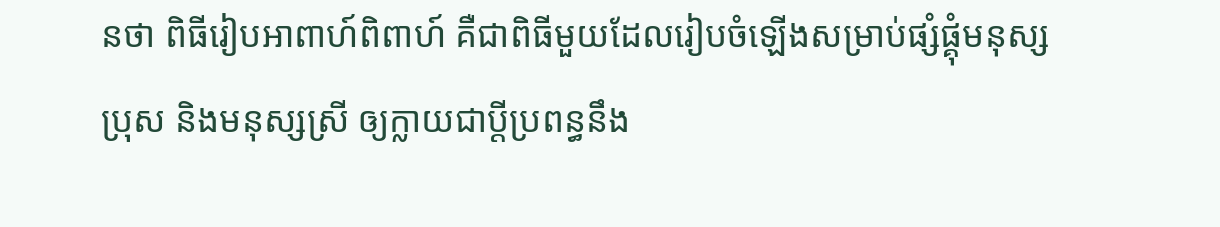នថា ពិធីរៀបអាពាហ៍ពិពាហ៍ គឺជាពិធីមួយដែលរៀបចំឡើងសម្រាប់ផ្សំផ្គុំមនុស្សប្រុស និងមនុស្សស្រី ឲ្យក្លាយជាប្ដីប្រពន្ធនឹង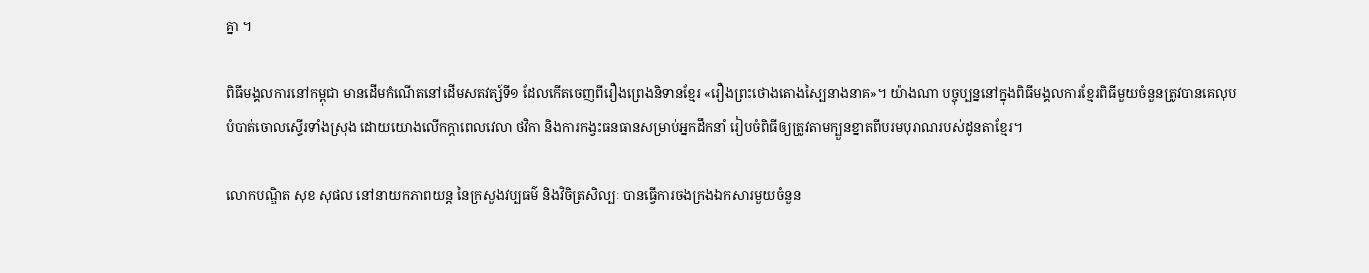គ្នា ។

ពិធីមង្គលការនៅកម្ពុជា មានដើមកំណើតនៅដើមសតវត្ស៍ទី១ ដែលកើតចេញពីរឿងព្រេងនិទានខ្មែរ «រឿងព្រះថោងតោងស្បៃនាងនាគ»។ យ៉ាងណា បច្ចុប្បន្ននៅក្នុងពិធីមង្គលការខ្មែរពិធីមួយចំនួនត្រូវបានគេលុបបំបាត់ចោលស្ទើរទាំងស្រុង ដោយយោងលើកក្តាពេលវេលា ថវិកា និងការកង្វះធនធានសម្រាប់អ្នកដឹកនាំ រៀបចំពិធីឲ្យត្រូវតាមក្បួនខ្នាតពីបរមបុរាណរបស់ដូនតាខ្មែរ។

លោកបណ្ឌិត សុខ សុផល នៅនាយកភាពយន្ត នៃក្រសួងវប្បធម៌ និងវិចិត្រសិល្បៈ បានធ្វើការចងក្រងឯកសារមួយចំនួន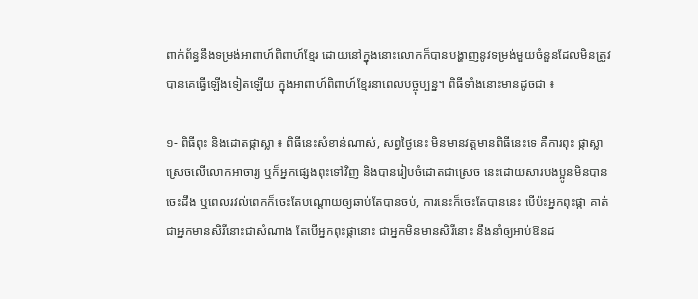ពាក់ព័ន្ធនឹងទម្រង់អាពាហ៍ពិពាហ៍ខ្មែរ ដោយនៅក្នុងនោះលោកក៏បានបង្ហាញនូវទម្រង់មួយចំនួនដែលមិនត្រូវបានគេធ្វើឡើងទៀតឡើយ ក្នុងអាពាហ៍ពិពាហ៍ខ្មែរនាពេលបច្ចុប្បន្ន។ ពិធីទាំងនោះមានដូចជា ៖

១- ពិធីពុះ និងដោតផ្កាស្លា ៖ ពិធីនេះសំខាន់ណាស់, សព្វថ្ងៃនេះ មិនមានវត្តមានពិធីនេះទេ គឺការពុះ ផ្កាស្លាស្រេចលើលោកអាចារ្យ ឬក៏អ្នកផ្សេងពុះទៅវិញ និងបានរៀបចំដោតជាស្រេច នេះដោយសារបងប្អូនមិនបានចេះដឹង ឬពេលរវល់ពេកក៏ចេះតែបណ្ដោយឲ្យឆាប់តែបានចប់, ការនេះក៏ចេះតែបាននេះ បើប៉ះអ្នកពុះផ្កា គាត់ជាអ្នកមានសិរីនោះជាសំណាង តែបើអ្នកពុះផ្កានោះ ជាអ្នកមិនមានសិរីនោះ នឹងនាំឲ្យអាប់ឱនដ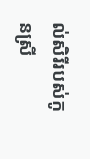ល់សិរីរបស់កូនស្រី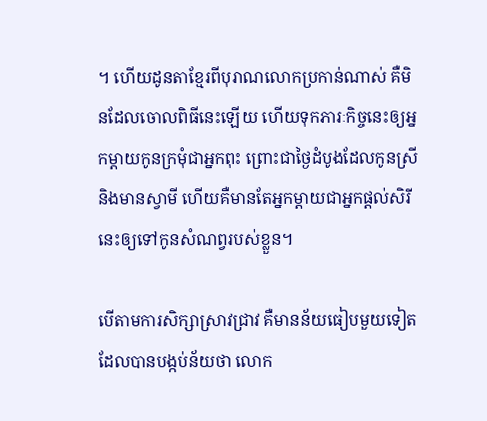។ ហើយដូនតាខ្មែរពីបុរាណលោកប្រកាន់ណាស់ គឺមិនដែលចោលពិធីនេះឡើយ ហើយទុកភារៈកិច្ចនេះឲ្យអ្នកម្ដាយកូនក្រមុំជាអ្នកពុះ ព្រោះជាថ្ងៃដំបូងដែលកូនស្រីនិងមានស្វាមី ហើយគឺមានតែអ្នកម្ដាយជាអ្នកផ្ដល់សិរីនេះឲ្យទៅកូនសំណព្វរបស់ខ្លួន។

បើតាមការសិក្សាស្រាវជ្រាវ គឺមានន័យធៀបមួយទៀតដែលបានបង្កប់ន័យថា លោក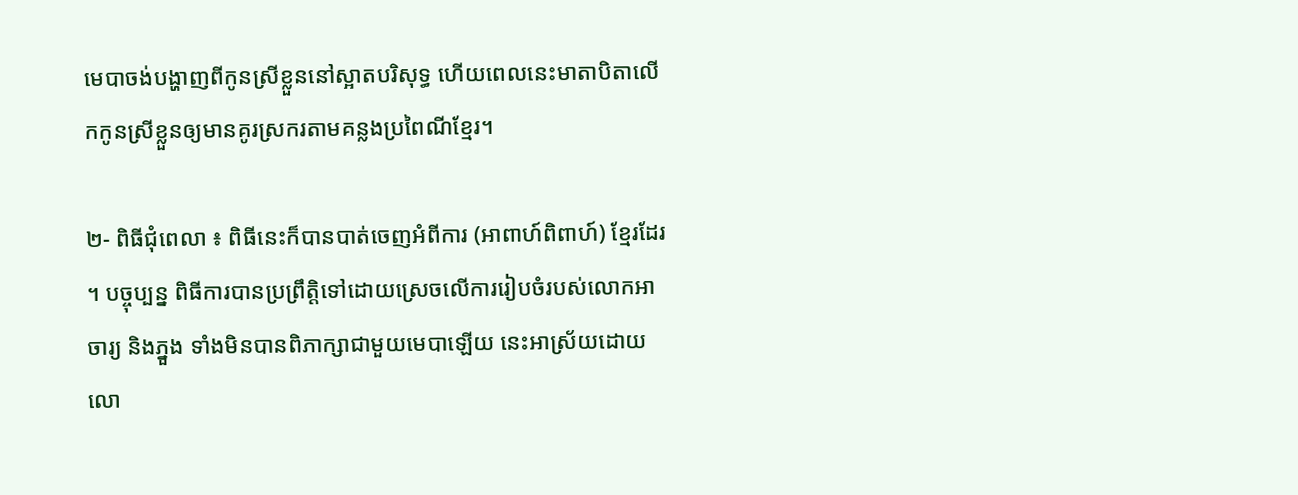មេបាចង់បង្ហាញពីកូនស្រីខ្លួននៅស្អាតបរិសុទ្ធ ហើយពេលនេះមាតាបិតាលើកកូនស្រីខ្លួនឲ្យមានគូរស្រករតាមគន្លងប្រពៃណីខ្មែរ។

២- ពិធីជុំពេលា ៖ ពិធីនេះក៏បានបាត់ចេញអំពីការ (អាពាហ៍ពិពាហ៍) ខ្មែរដែរ ។ បច្ចុប្បន្ន ពិធីការបានប្រព្រឹត្តិទៅដោយស្រេចលើការរៀបចំរបស់លោកអាចារ្យ និងភ្នួង ទាំងមិនបានពិភាក្សាជាមួយមេបាឡើយ នេះអាស្រ័យដោយលោ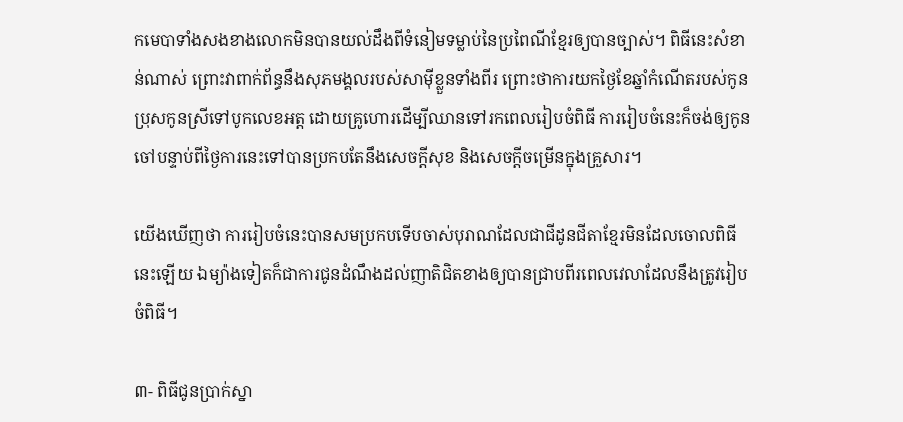កមេបាទាំងសងខាងលោកមិនបានយល់ដឹងពីទំនៀមទម្លាប់នៃប្រពៃណីខ្មែរឲ្យបានច្បាស់។ ពិធីនេះសំខាន់ណាស់ ព្រោះវាពាក់ព័ន្ធនឹងសុភមង្គលរបស់សាម៉ីខ្លួនទាំងពីរ ព្រោះថាការយកថ្ងៃខែឆ្នាំកំណើតរបស់កូនប្រុសកូនស្រីទៅបូកលេខអត្ត ដោយគ្រូហោរដើម្បីឈានទៅរកពេលរៀបចំពិធី ការរៀបចំនេះក៏ចង់ឲ្យកូនចៅបន្ទាប់ពីថ្ងៃការនេះទៅបានប្រកបតែនឹងសេចក្ដីសុខ និងសេចក្ដីចម្រើនក្នុងគ្រួសារ។

យើងឃើញថា ការរៀបចំនេះបានសមប្រកបទើបចាស់បុរាណដែលជាជីដូនជីតាខ្មែរមិនដែលចោលពិធីនេះឡើយ ឯម្យ៉ាងទៀតក៏ជាការជូនដំណឹងដល់ញាតិជិតខាងឲ្យបានជ្រាបពីរពេលវេលាដែលនឹងត្រូវរៀបចំពិធី។

៣- ពិធីជូនប្រាក់ស្នា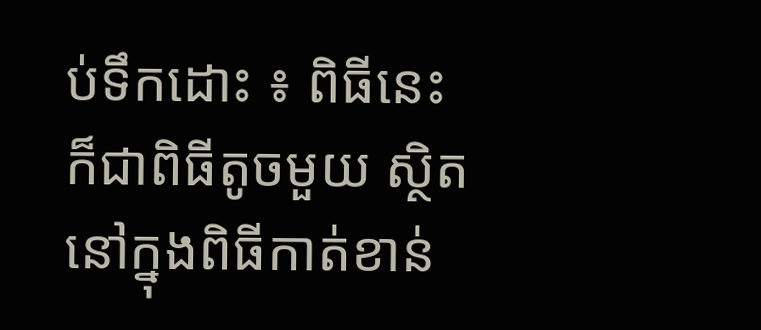ប់ទឹកដោះ ៖ ពិធីនេះក៏ជាពិធីតូចមួយ ស្ថិតនៅក្នុងពិធីកាត់ខាន់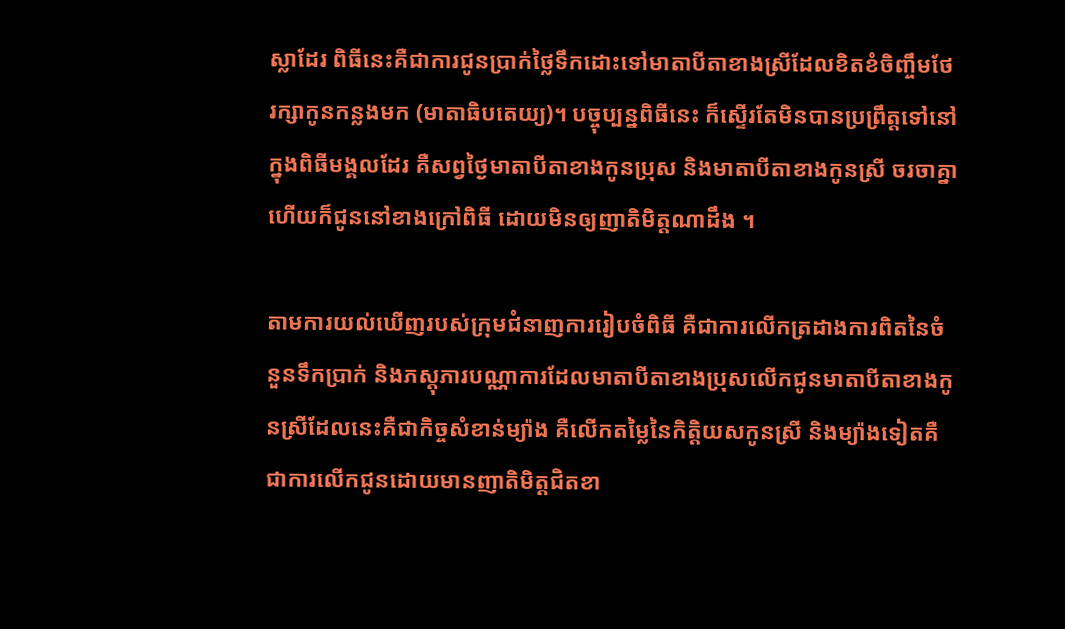ស្លាដែរ ពិធីនេះគឺជាការជូនប្រាក់ថ្លៃទឹកដោះទៅមាតាបីតាខាងស្រីដែលខិតខំចិញ្ចឹមថែរក្សាកូនកន្លងមក (មាតាធិបតេយ្យ)។ បច្ចុប្បន្នពិធីនេះ ក៏ស្ទើរតែមិនបានប្រព្រឹត្តទៅនៅក្នុងពិធីមង្គលដែរ គឺសព្វថ្ងៃមាតាបីតាខាងកូនប្រុស និងមាតាបីតាខាងកូនស្រី ចរចាគ្នាហើយក៏ជូននៅខាងក្រៅពិធី ដោយមិនឲ្យញាតិមិត្តណាដឹង ។

តាមការយល់ឃើញរបស់ក្រុមជំនាញការរៀបចំពិធី គឺជាការលើកត្រដាងការពិតនៃចំនួនទឹកប្រាក់ និងភស្តុភារបណ្ណាការដែលមាតាបីតាខាងប្រុសលើកជូនមាតាបីតាខាងកូនស្រីដែលនេះគឺជាកិច្ចសំខាន់ម្យ៉ាង គឺលើកតម្លៃនៃកិត្តិយសកូនស្រី និងម្យ៉ាងទៀតគឺជាការលើកជូនដោយមានញាតិមិត្តជិតខា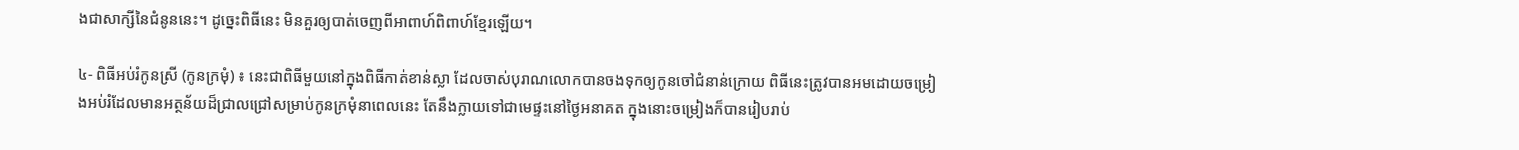ងជាសាក្សីនៃជំនូននេះ។ ដូច្នេះពិធីនេះ មិនគួរឲ្យបាត់ចេញពីអាពាហ៍ពិពាហ៍ខ្មែរឡើយ។

៤- ពិធីអប់រំកូនស្រី (កូនក្រមុំ) ៖ នេះជាពិធីមួយនៅក្នុងពិធីកាត់ខាន់ស្លា ដែលចាស់បុរាណលោកបានចងទុកឲ្យកូនចៅជំនាន់ក្រោយ ពិធីនេះត្រូវបានអមដោយចម្រៀងអប់រំដែលមានអត្ថន័យដ៏ជ្រាលជ្រៅសម្រាប់កូនក្រមុំនាពេលនេះ តែនឹងក្លាយទៅជាមេផ្ទះនៅថ្ងៃអនាគត ក្នុងនោះចម្រៀងក៏បានរៀបរាប់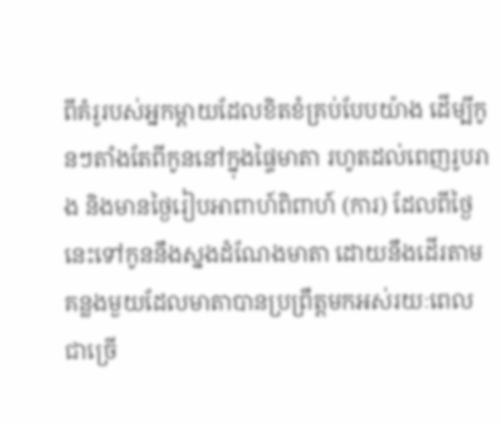ពីគំរូរបស់អ្នកម្ដាយដែលខិតខំគ្រប់បែបយ៉ាង ដើម្បីកូនៗតាំងតែពីកូននៅក្នុងផ្ទៃមាតា រហូតដល់ពេញរូបរាង និងមានថ្ងៃរៀបអាពាហ៍ពិពាហ៍ (ការ) ដែលពីថ្ងៃនេះទៅកូននឹងស្នងដំណែងមាតា ដោយនឹងដើរតាមគន្លងមួយដែលមាតាបានប្រព្រឹត្តមកអស់រយៈពេលជាច្រើ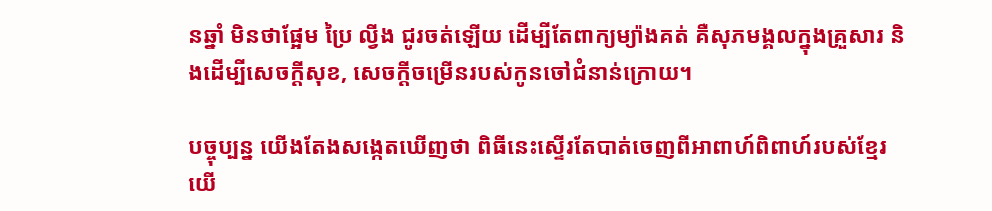នឆ្នាំ មិនថាផ្អែម ប្រៃ ល្វីង ជូរចត់ឡើយ ដើម្បីតែពាក្យម្យ៉ាងគត់ គឺសុភមង្គលក្នុងគ្រួសារ និងដើម្បីសេចក្ដីសុខ, សេចក្ដីចម្រើនរបស់កូនចៅជំនាន់ក្រោយ។

បច្ចុប្បន្ន យើងតែងសង្កេតឃើញថា ពិធីនេះស្ទើរតែបាត់ចេញពីអាពាហ៍ពិពាហ៍របស់ខ្មែរយើ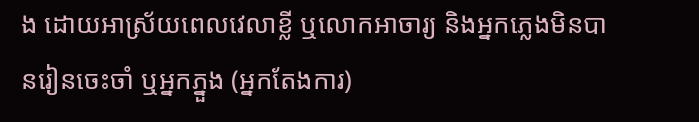ង ដោយអាស្រ័យពេលវេលាខ្លី ឬលោកអាចារ្យ និងអ្នកភ្លេងមិនបានរៀនចេះចាំ ឬអ្នកភ្នួង (អ្នកតែងការ)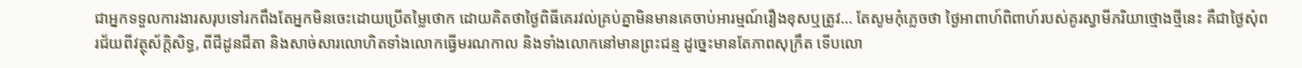ជាអ្នកទទួលការងារសរុបទៅរកពឹងតែអ្នកមិនចេះដោយប្រើតម្លៃថោក ដោយគិតថាថ្ងៃពិធីគេរវល់គ្រប់គ្នាមិនមានគេចាប់អារម្មណ៍រឿងខុសឬត្រូវ… តែសូមកុំភ្លេចថា ថ្ងៃអាពាហ៍ពិពាហ៍របស់គូរស្វាមីភរិយាថ្មោងថ្មីនេះ គឺជាថ្ងៃសុំពរជ័យពីវត្ថុស័ក្តិសិទ្ធ, ពីជីដូនជីតា និងសាច់សារលោហិតទាំងលោកធ្វើមរណកាល និងទាំងលោកនៅមានព្រះជន្ម ដូច្នេះមានតែភាពសុក្រឹត ទើបលោ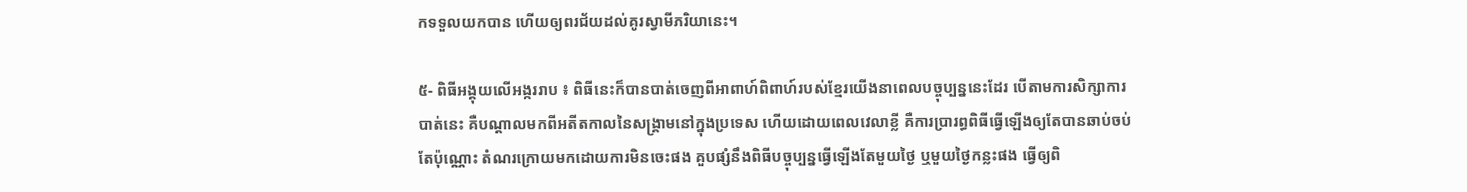កទទួលយកបាន ហើយឲ្យពរជ័យដល់គូរស្វាមីភរិយានេះ។

៥- ពិធីអង្គុយលើអង្កររាប ៖ ពិធីនេះក៏បានបាត់ចេញពីអាពាហ៍ពិពាហ៍របស់ខ្មែរយើងនាពេលបច្ចុប្បន្ននេះដែរ បើតាមការសិក្សាការបាត់នេះ គឺបណ្ដាលមកពីអតីតកាលនៃសង្គ្រាមនៅក្នុងប្រទេស ហើយដោយពេលវេលាខ្លី គឺការប្រារព្ធពិធីធ្វើឡើងឲ្យតែបានឆាប់ចប់តែប៉ុណ្ណោះ តំណរក្រោយមកដោយការមិនចេះផង គួបផ្សំនឹងពិធីបច្ចុប្បន្នធ្វើឡើងតែមួយថ្ងៃ ឬមួយថ្ងៃកន្លះផង ធ្វើឲ្យពិ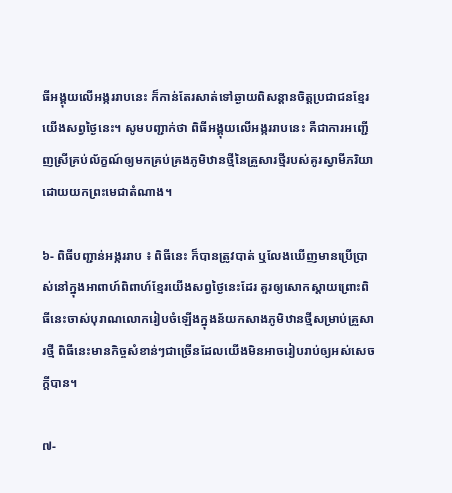ធីអង្គុយលើអង្កររាបនេះ ក៏កាន់តែរសាត់ទៅឆ្ងាយពិសន្ដានចិត្តប្រជាជនខ្មែរយើងសព្វថ្ងៃនេះ។ សូមបញ្ជាក់ថា ពិធីអង្គុយលើអង្កររាបនេះ គឺជាការអញ្ជើញស្រីគ្រប់ល័ក្ខណ៍ឲ្យមកគ្រប់គ្រងភូមិឋានថ្មីនៃគ្រួសារថ្មីរបស់គូរស្វាមីភរិយាដោយយកព្រះមេជាតំណាង។

៦- ពិធីបញ្ជាន់អង្កររាប ៖ ពិធីនេះ ក៏បានត្រូវបាត់ ឬលែងឃើញមានប្រើប្រាស់នៅក្នុងអាពាហ៍ពិពាហ៍ខ្មែរយើងសព្វថ្ងៃនេះដែរ គួរឲ្យសោកស្ដាយព្រោះពិធីនេះចាស់បុរាណលោករៀបចំឡើងក្នុងន័យកសាងភូមិឋានថ្មីសម្រាប់គ្រួសារថ្មី ពិធីនេះមានកិច្ចសំខាន់ៗជាច្រើនដែលយើងមិនអាចរៀបរាប់ឲ្យអស់សេចក្ដីបាន។

៧-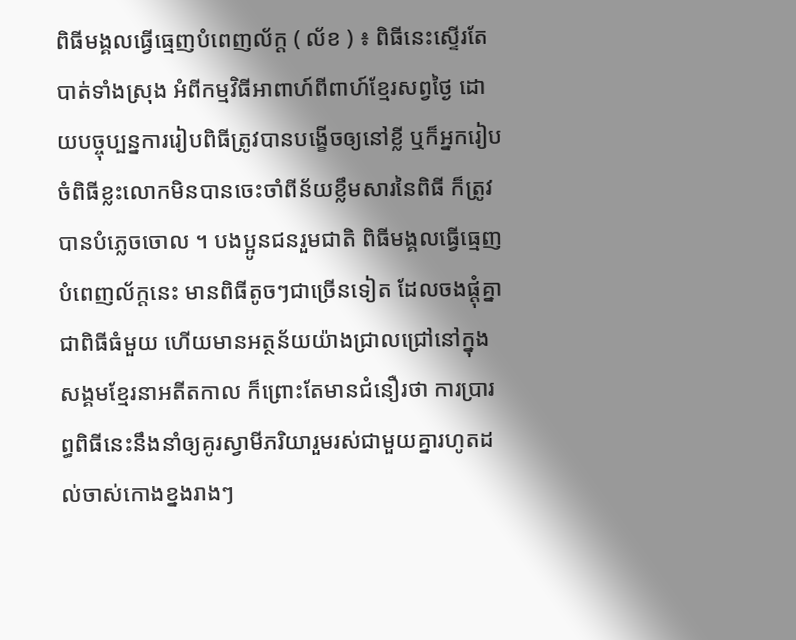ពិធីមង្គលធ្វើធ្មេញបំពេញល័ក្ដ ( ល័ខ ) ៖ ពិធីនេះស្ទើរតែបាត់ទាំងស្រុង អំពីកម្មវិធីអាពាហ៍ពីពាហ៍ខ្មែរសព្វថ្ងៃ ដោយបច្ចុប្បន្នការរៀបពិធីត្រូវបានបង្ខើចឲ្យនៅខ្លី ឬក៏អ្នករៀបចំពិធីខ្លះលោកមិនបានចេះចាំពីន័យខ្លឹមសារនៃពិធី ក៏ត្រូវបានបំភ្លេចចោល ។ បងប្អូនជនរួមជាតិ ពិធីមង្គលធ្វើធ្មេញបំពេញល័ក្ដនេះ មានពិធីតូចៗជាច្រើនទៀត ដែលចងផ្ដុំគ្នាជាពិធីធំមួយ ហើយមានអត្ថន័យយ៉ាងជ្រាលជ្រៅនៅក្នុងសង្គមខ្មែរនាអតីតកាល ក៏ព្រោះតែមានជំនឿរថា ការប្រារព្ធពិធីនេះនឹងនាំឲ្យគូរស្វាមីភរិយារួមរស់ជាមួយគ្នារហូតដល់ចាស់កោងខ្នងរាងៗ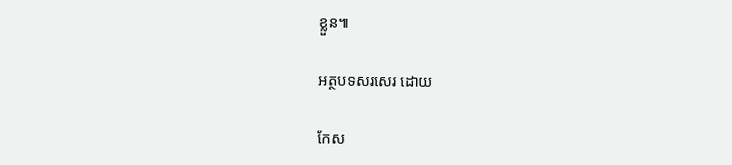ខ្លួន៕

អត្ថបទសរសេរ ដោយ

កែស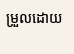ម្រួលដោយ